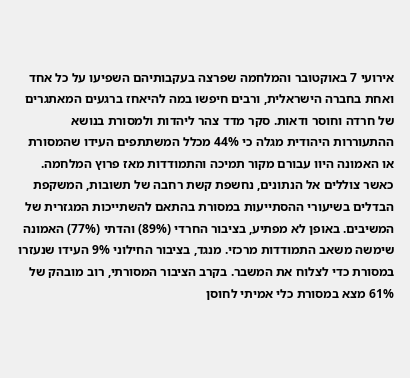אירועי 7 באוקטובר והמלחמה שפרצה בעקבותיהם השפיעו על כל אחד ואחת בחברה הישראלית, ורבים חיפשו במה להיאחז ברגעים המאתגרים של חרדה וחוסר ודאות. סקר מדד צהר ליהדות ולמסורת בנושא ההתעוררות היהודית מגלה כי 44% מכלל המשתתפים העידו שהמסורת או האמונה היוו עבורם מקור תמיכה והתמודדות מאז פרוץ המלחמה.
כאשר צוללים אל הנתונים, נחשפת קשת רחבה של תשובות, המשקפת הבדלים בשיעורי ההסתייעות במסורת בהתאם להשתייכות המגזרית של המשיבים. באופן לא מפתיע, בציבור החרדי (89%) והדתי (77%) האמונה שימשה משאב התמודדות מרכזי. מנגד, בציבור החילוני 9% העידו שנעזרו במסורת כדי לצלוח את המשבר. בקרב הציבור המסורתי, רוב מובהק של 61% מצא במסורת כלי אמיתי לחוסן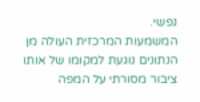נפשי.
המשמעות המרכזית העולה מן הנתונים נוגעת למקומו של אותו ציבור מסורתי על המפה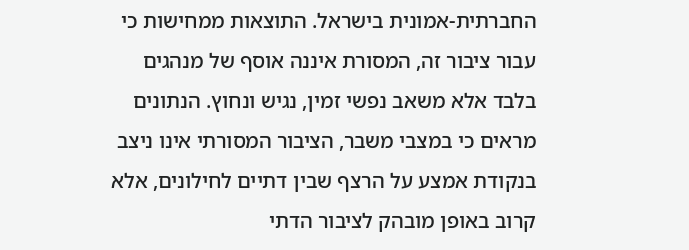החברתית-אמונית בישראל. התוצאות ממחישות כי עבור ציבור זה, המסורת איננה אוסף של מנהגים בלבד אלא משאב נפשי זמין, נגיש ונחוץ. הנתונים מראים כי במצבי משבר, הציבור המסורתי אינו ניצב בנקודת אמצע על הרצף שבין דתיים לחילונים, אלא קרוב באופן מובהק לציבור הדתי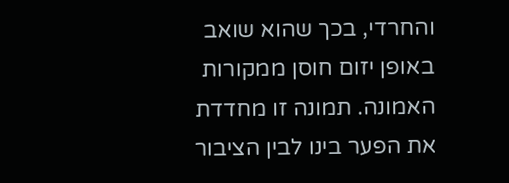והחרדי, בכך שהוא שואב באופן יזום חוסן ממקורות האמונה. תמונה זו מחדדת את הפער בינו לבין הציבור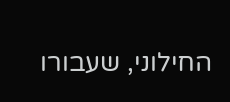החילוני, שעבורו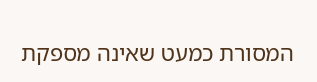המסורת כמעט שאינה מספקת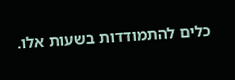כלים להתמודדות בשעות אלו.